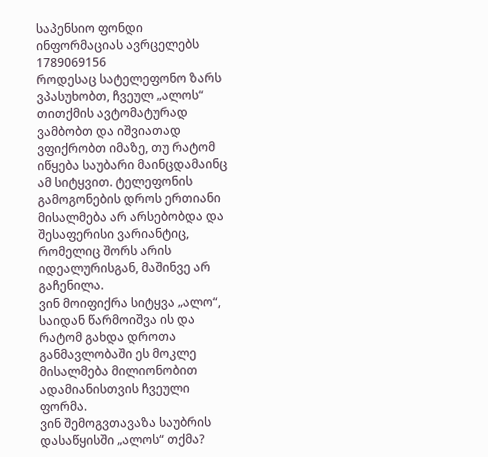საპენსიო ფონდი ინფორმაციას ავრცელებს
1789069156
როდესაც სატელეფონო ზარს ვპასუხობთ, ჩვეულ „ალოს“ თითქმის ავტომატურად ვამბობთ და იშვიათად ვფიქრობთ იმაზე, თუ რატომ იწყება საუბარი მაინცდამაინც ამ სიტყვით. ტელეფონის გამოგონების დროს ერთიანი მისალმება არ არსებობდა და შესაფერისი ვარიანტიც, რომელიც შორს არის იდეალურისგან, მაშინვე არ გაჩენილა.
ვინ მოიფიქრა სიტყვა „ალო“, საიდან წარმოიშვა ის და რატომ გახდა დროთა განმავლობაში ეს მოკლე მისალმება მილიონობით ადამიანისთვის ჩვეული ფორმა.
ვინ შემოგვთავაზა საუბრის დასაწყისში „ალოს“ თქმა?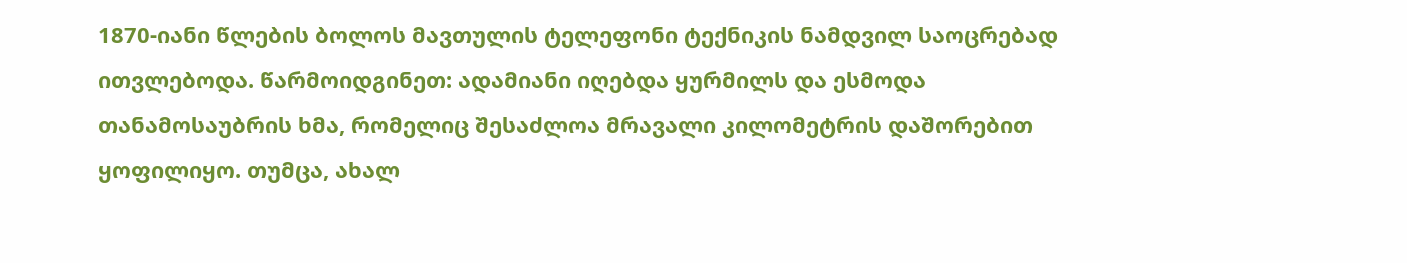1870-იანი წლების ბოლოს მავთულის ტელეფონი ტექნიკის ნამდვილ საოცრებად ითვლებოდა. წარმოიდგინეთ: ადამიანი იღებდა ყურმილს და ესმოდა თანამოსაუბრის ხმა, რომელიც შესაძლოა მრავალი კილომეტრის დაშორებით ყოფილიყო. თუმცა, ახალ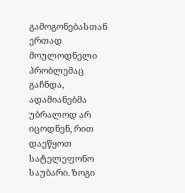გამოგონებასთან ერთად მოულოდნელი პრობლემაც გაჩნდა, ადამიანებმა უბრალოდ არ იცოდნენ, რით დაეწყოთ სატელეფონო საუბარი. ზოგი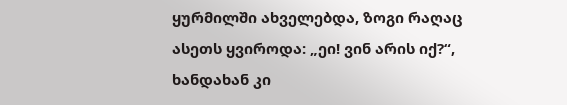ყურმილში ახველებდა, ზოგი რაღაც ასეთს ყვიროდა: „ეი! ვინ არის იქ?“, ხანდახან კი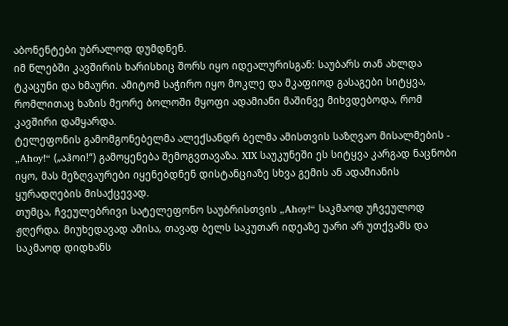აბონენტები უბრალოდ დუმდნენ.
იმ წლებში კავშირის ხარისხიც შორს იყო იდეალურისგან: საუბარს თან ახლდა ტკაცუნი და ხმაური. ამიტომ საჭირო იყო მოკლე და მკაფიოდ გასაგები სიტყვა, რომლითაც ხაზის მეორე ბოლოში მყოფი ადამიანი მაშინვე მიხვდებოდა, რომ კავშირი დამყარდა.
ტელეფონის გამომგონებელმა ალექსანდრ ბელმა ამისთვის საზღვაო მისალმების - „Ahoy!“ („აჰოი!“) გამოყენება შემოგვთავაზა. XIX საუკუნეში ეს სიტყვა კარგად ნაცნობი იყო, მას მეზღვაურები იყენებდნენ დისტანციაზე სხვა გემის ან ადამიანის ყურადღების მისაქცევად.
თუმცა, ჩვეულებრივი სატელეფონო საუბრისთვის „Ahoy!“ საკმაოდ უჩვეულოდ ჟღერდა. მიუხედავად ამისა, თავად ბელს საკუთარ იდეაზე უარი არ უთქვამს და საკმაოდ დიდხანს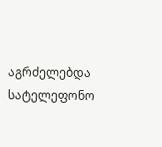აგრძელებდა სატელეფონო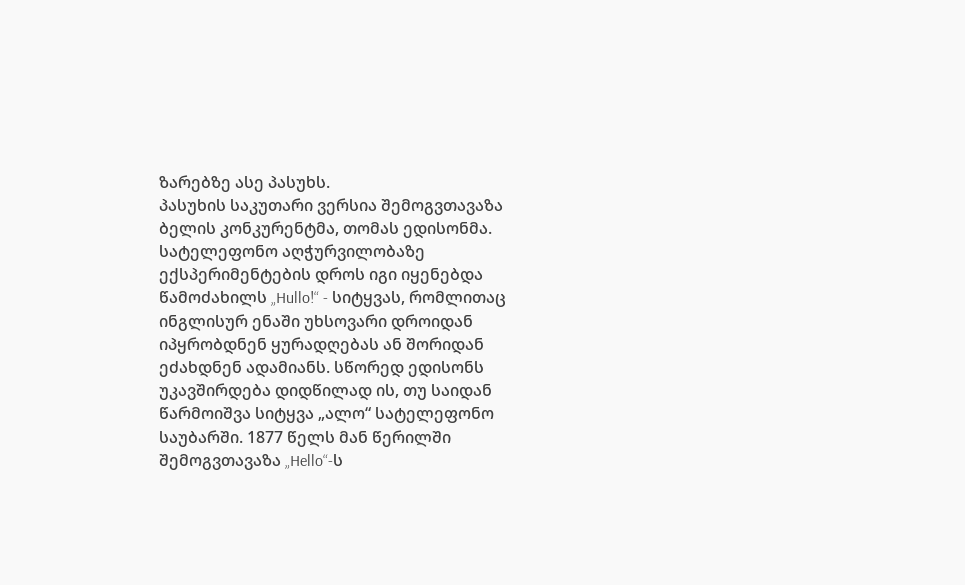ზარებზე ასე პასუხს.
პასუხის საკუთარი ვერსია შემოგვთავაზა ბელის კონკურენტმა, თომას ედისონმა. სატელეფონო აღჭურვილობაზე ექსპერიმენტების დროს იგი იყენებდა წამოძახილს „Hullo!“ - სიტყვას, რომლითაც ინგლისურ ენაში უხსოვარი დროიდან იპყრობდნენ ყურადღებას ან შორიდან ეძახდნენ ადამიანს. სწორედ ედისონს უკავშირდება დიდწილად ის, თუ საიდან წარმოიშვა სიტყვა „ალო“ სატელეფონო საუბარში. 1877 წელს მან წერილში შემოგვთავაზა „Hello“-ს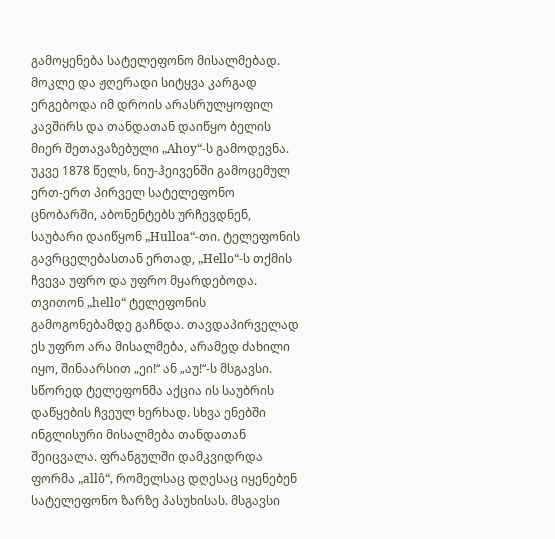გამოყენება სატელეფონო მისალმებად. მოკლე და ჟღერადი სიტყვა კარგად ერგებოდა იმ დროის არასრულყოფილ კავშირს და თანდათან დაიწყო ბელის მიერ შეთავაზებული „Ahoy“-ს გამოდევნა.
უკვე 1878 წელს, ნიუ-ჰეივენში გამოცემულ ერთ-ერთ პირველ სატელეფონო ცნობარში, აბონენტებს ურჩევდნენ, საუბარი დაიწყონ „Hulloa“-თი. ტელეფონის გავრცელებასთან ერთად, „Hello“-ს თქმის ჩვევა უფრო და უფრო მყარდებოდა.
თვითონ „hello“ ტელეფონის გამოგონებამდე გაჩნდა. თავდაპირველად ეს უფრო არა მისალმება, არამედ ძახილი იყო, შინაარსით „ეი!“ ან „აუ!“-ს მსგავსი. სწორედ ტელეფონმა აქცია ის საუბრის დაწყების ჩვეულ ხერხად. სხვა ენებში ინგლისური მისალმება თანდათან შეიცვალა. ფრანგულში დამკვიდრდა ფორმა „allô“, რომელსაც დღესაც იყენებენ სატელეფონო ზარზე პასუხისას. მსგავსი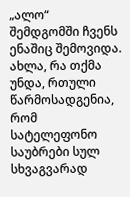„ალო“ შემდგომში ჩვენს ენაშიც შემოვიდა.
ახლა, რა თქმა უნდა, რთული წარმოსადგენია, რომ სატელეფონო საუბრები სულ სხვაგვარად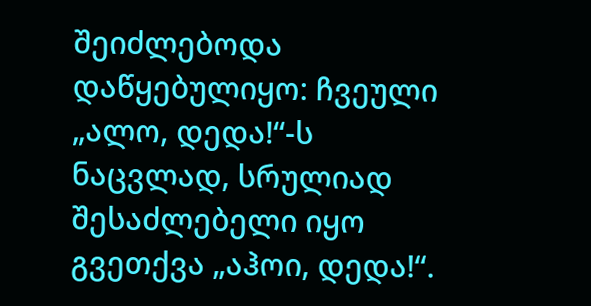შეიძლებოდა დაწყებულიყო: ჩვეული „ალო, დედა!“-ს ნაცვლად, სრულიად შესაძლებელი იყო გვეთქვა „აჰოი, დედა!“.